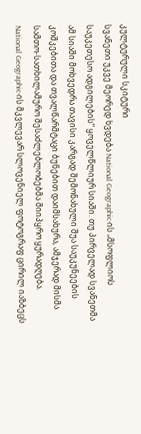კულტურული სკიტური
სვანეთი უკვე მეორედ ხვდება National Geographic-ის „მსოფლიოს საუკეთესო ადგილების“ ყოველწლიურ სიაში. თუ პირველად სვანეთმა ამ სიაში მოხვედრა თავისი კარგად შემონახული შუა საუკუნეების კოშკებითა და თვალწარმტაცი ბუნებით დაიმსახურა, ამჯერად მისმა სამთო-სათხილამურო შესაძლებლობებმა მიიპყრო ყურადღება.
National Geographic-ის მკვლევარ სლოვენიელ ფოტოგრაფ ცირილ იაზბეცს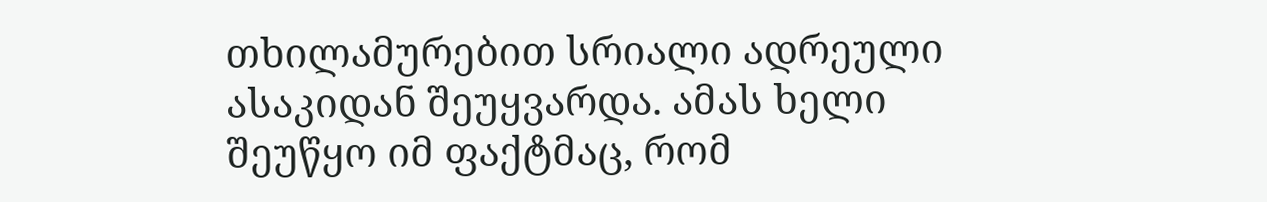თხილამურებით სრიალი ადრეული ასაკიდან შეუყვარდა. ამას ხელი შეუწყო იმ ფაქტმაც, რომ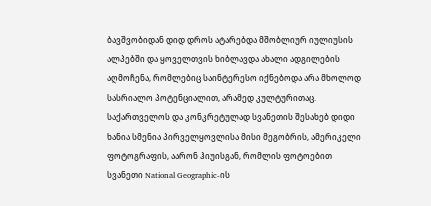ბავშვობიდან დიდ დროს ატარებდა მშობლიურ იულიუსის ალპებში და ყოველთვის ხიბლავდა ახალი ადგილების აღმოჩენა, რომლებიც საინტერესო იქნებოდა არა მხოლოდ სასრიალო პოტენციალით, არამედ კულტურითაც. საქართველოს და კონკრეტულად სვანეთის შესახებ დიდი ხანია სმენია პირველყოვლისა მისი მეგობრის, ამერიკელი ფოტოგრაფის, აარონ ჰიუისგან, რომლის ფოტოებით სვანეთი National Geographic-ის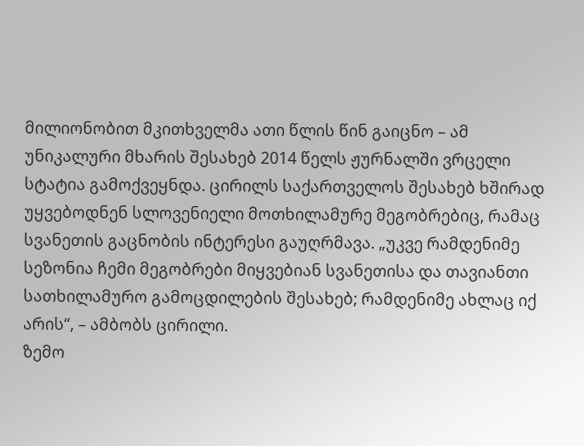მილიონობით მკითხველმა ათი წლის წინ გაიცნო – ამ უნიკალური მხარის შესახებ 2014 წელს ჟურნალში ვრცელი სტატია გამოქვეყნდა. ცირილს საქართველოს შესახებ ხშირად უყვებოდნენ სლოვენიელი მოთხილამურე მეგობრებიც, რამაც სვანეთის გაცნობის ინტერესი გაუღრმავა. „უკვე რამდენიმე სეზონია ჩემი მეგობრები მიყვებიან სვანეთისა და თავიანთი სათხილამურო გამოცდილების შესახებ; რამდენიმე ახლაც იქ არის“, – ამბობს ცირილი.
ზემო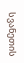სვანეთის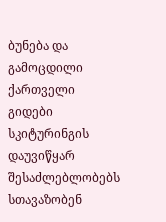ბუნება და გამოცდილი ქართველი გიდები სკიტურინგის დაუვიწყარ შესაძლებლობებს სთავაზობენ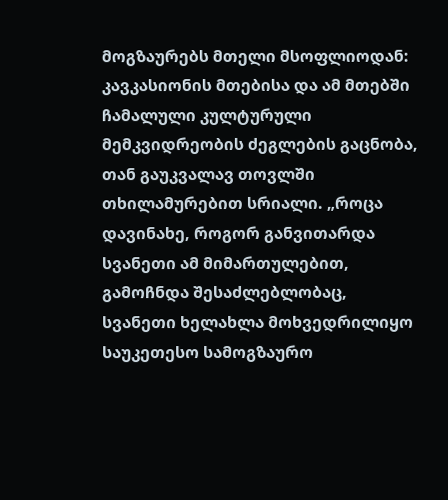მოგზაურებს მთელი მსოფლიოდან: კავკასიონის მთებისა და ამ მთებში ჩამალული კულტურული მემკვიდრეობის ძეგლების გაცნობა, თან გაუკვალავ თოვლში თხილამურებით სრიალი. „როცა დავინახე, როგორ განვითარდა სვანეთი ამ მიმართულებით, გამოჩნდა შესაძლებლობაც, სვანეთი ხელახლა მოხვედრილიყო საუკეთესო სამოგზაურო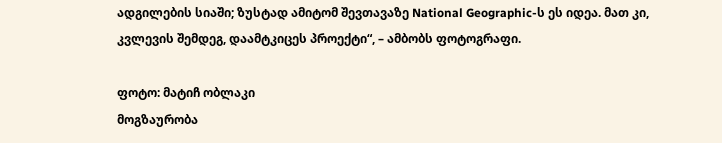ადგილების სიაში; ზუსტად ამიტომ შევთავაზე National Geographic-ს ეს იდეა. მათ კი, კვლევის შემდეგ, დაამტკიცეს პროექტი“, – ამბობს ფოტოგრაფი.

ფოტო: მატიჩ ობლაკი
მოგზაურობა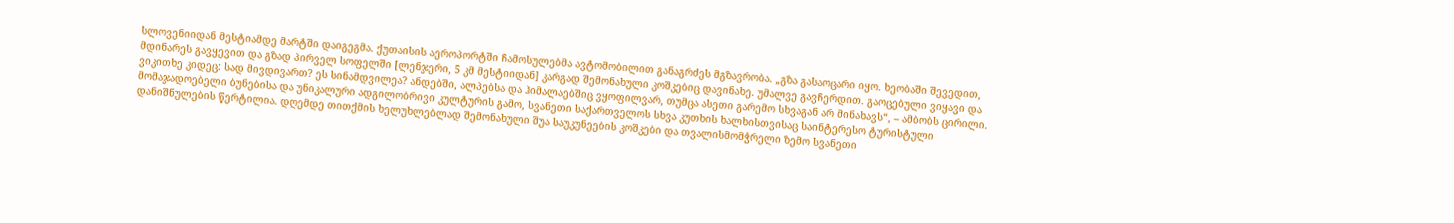სლოვენიიდან მესტიამდე მარტში დაიგეგმა. ქუთაისის აეროპორტში ჩამოსულებმა ავტომობილით განაგრძეს მგზავრობა. „გზა გასაოცარი იყო. ხეობაში შევედით, მდინარეს გავყევით და გზად პირველ სოფელში [ლენჯერი, 5 კმ მესტიიდან] კარგად შემონახული კოშკებიც დავინახე. უმალვე გავჩერდით. გაოცებული ვიყავი და ვიკითხე კიდეც: სად მივდივართ? ეს სინამდვილეა? ანდებში, ალპებსა და ჰიმალაებშიც ვყოფილვარ, თუმცა ასეთი გარემო სხვაგან არ მინახავს“, – ამბობს ცირილი.
მომაჯადოებელი ბუნებისა და უნიკალური ადგილობრივი კულტურის გამო, სვანეთი საქართველოს სხვა კუთხის ხალხისთვისაც საინტერესო ტურისტული დანიშნულების წერტილია. დღემდე თითქმის ხელუხლებლად შემონახული შუა საუკუნეების კოშკები და თვალისმომჭრელი ზემო სვანეთი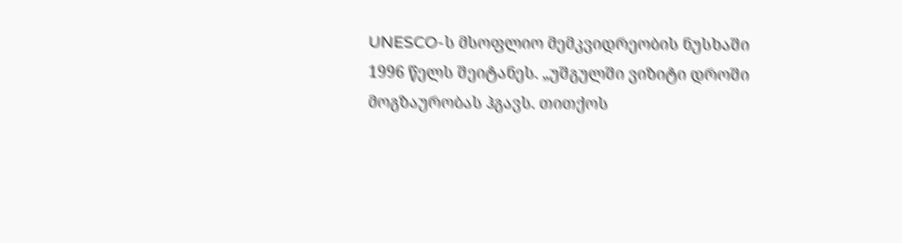UNESCO-ს მსოფლიო მემკვიდრეობის ნუსხაში 1996 წელს შეიტანეს. „უშგულში ვიზიტი დროში მოგზაურობას ჰგავს. თითქოს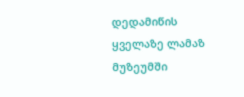დედამიწის ყველაზე ლამაზ მუზეუმში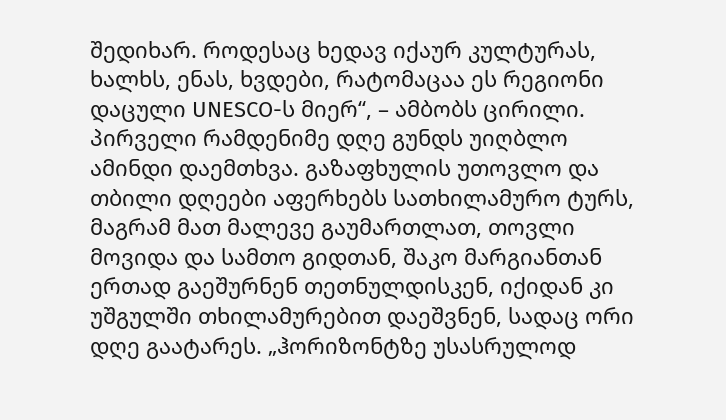შედიხარ. როდესაც ხედავ იქაურ კულტურას, ხალხს, ენას, ხვდები, რატომაცაა ეს რეგიონი დაცული UNESCO-ს მიერ“, – ამბობს ცირილი.
პირველი რამდენიმე დღე გუნდს უიღბლო ამინდი დაემთხვა. გაზაფხულის უთოვლო და თბილი დღეები აფერხებს სათხილამურო ტურს, მაგრამ მათ მალევე გაუმართლათ, თოვლი მოვიდა და სამთო გიდთან, შაკო მარგიანთან ერთად გაეშურნენ თეთნულდისკენ, იქიდან კი უშგულში თხილამურებით დაეშვნენ, სადაც ორი დღე გაატარეს. „ჰორიზონტზე უსასრულოდ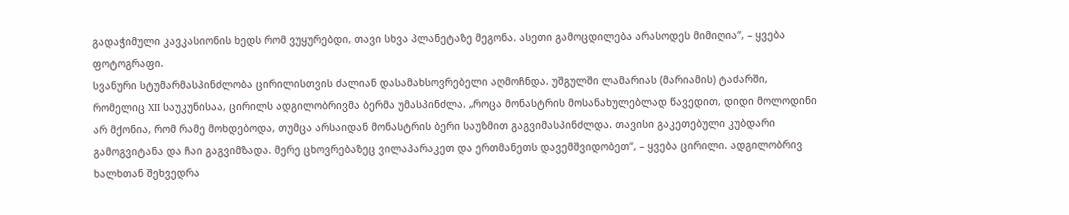გადაჭიმული კავკასიონის ხედს რომ ვუყურებდი, თავი სხვა პლანეტაზე მეგონა. ასეთი გამოცდილება არასოდეს მიმიღია“, – ყვება ფოტოგრაფი.
სვანური სტუმარმასპინძლობა ცირილისთვის ძალიან დასამახსოვრებელი აღმოჩნდა. უშგულში ლამარიას (მარიამის) ტაძარში, რომელიც XII საუკუნისაა, ცირილს ადგილობრივმა ბერმა უმასპინძლა. „როცა მონასტრის მოსანახულებლად წავედით, დიდი მოლოდინი არ მქონია, რომ რამე მოხდებოდა, თუმცა არსაიდან მონასტრის ბერი საუზმით გაგვიმასპინძლდა. თავისი გაკეთებული კუბდარი გამოგვიტანა და ჩაი გაგვიმზადა. მერე ცხოვრებაზეც ვილაპარაკეთ და ერთმანეთს დავემშვიდობეთ“, – ყვება ცირილი. ადგილობრივ ხალხთან შეხვედრა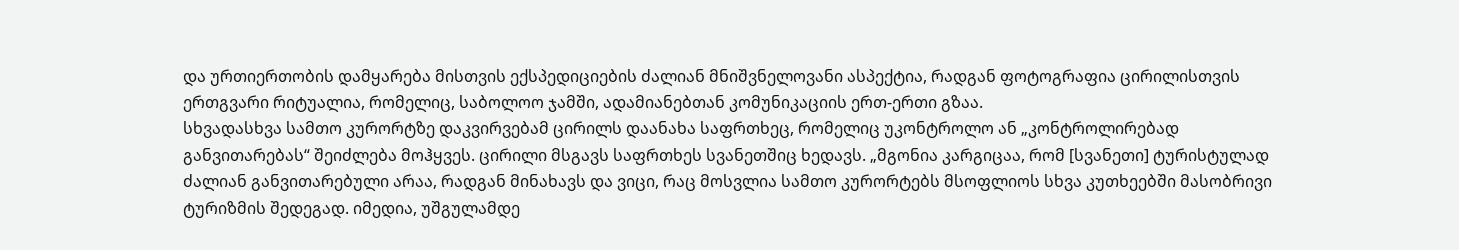და ურთიერთობის დამყარება მისთვის ექსპედიციების ძალიან მნიშვნელოვანი ასპექტია, რადგან ფოტოგრაფია ცირილისთვის ერთგვარი რიტუალია, რომელიც, საბოლოო ჯამში, ადამიანებთან კომუნიკაციის ერთ-ერთი გზაა.
სხვადასხვა სამთო კურორტზე დაკვირვებამ ცირილს დაანახა საფრთხეც, რომელიც უკონტროლო ან „კონტროლირებად განვითარებას“ შეიძლება მოჰყვეს. ცირილი მსგავს საფრთხეს სვანეთშიც ხედავს. „მგონია კარგიცაა, რომ [სვანეთი] ტურისტულად ძალიან განვითარებული არაა, რადგან მინახავს და ვიცი, რაც მოსვლია სამთო კურორტებს მსოფლიოს სხვა კუთხეებში მასობრივი ტურიზმის შედეგად. იმედია, უშგულამდე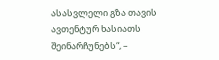ასასვლელი გზა თავის ავთენტურ ხასიათს შეინარჩუნებს“, –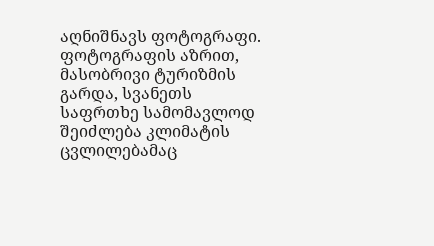აღნიშნავს ფოტოგრაფი.
ფოტოგრაფის აზრით, მასობრივი ტურიზმის გარდა, სვანეთს საფრთხე სამომავლოდ შეიძლება კლიმატის ცვლილებამაც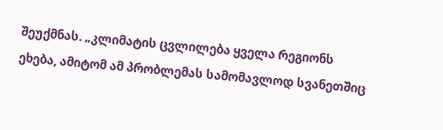შეუქმნას. „კლიმატის ცვლილება ყველა რეგიონს ეხება, ამიტომ ამ პრობლემას სამომავლოდ სვანეთშიც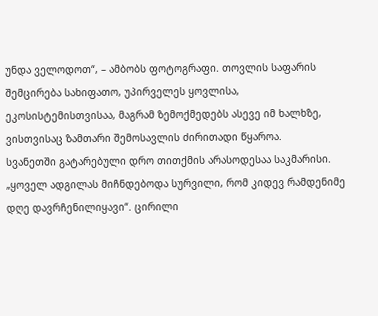უნდა ველოდოთ“, – ამბობს ფოტოგრაფი. თოვლის საფარის შემცირება სახიფათო, უპირველეს ყოვლისა, ეკოსისტემისთვისაა, მაგრამ ზემოქმედებს ასევე იმ ხალხზე, ვისთვისაც ზამთარი შემოსავლის ძირითადი წყაროა.
სვანეთში გატარებული დრო თითქმის არასოდესაა საკმარისი. „ყოველ ადგილას მიჩნდებოდა სურვილი, რომ კიდევ რამდენიმე დღე დავრჩენილიყავი“. ცირილი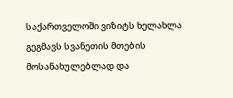საქართველოში ვიზიტს ხელახლა გეგმავს სვანეთის მთების მოსანახულებლად და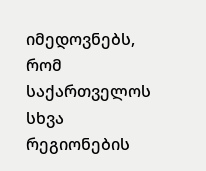იმედოვნებს, რომ საქართველოს სხვა რეგიონების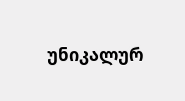უნიკალურ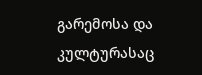გარემოსა და კულტურასაც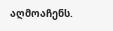აღმოაჩენს.